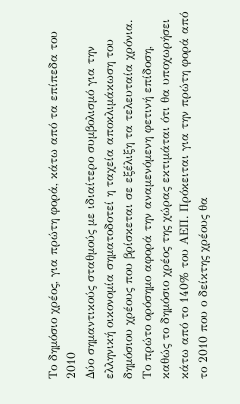Το δημόσιο χρέος, για πρώτη φορά, κάτω από τα επίπεδα του 2010
Δύο σημαντικούς σταθμούς με ιδιαίτερο συμβολισμό για την ελληνική οικονομία σηματοδοτεί η ταχεία αποκλιμάκωση του δημόσιου χρέους που βρίσκεται σε εξέλιξη τα τελευταία χρόνια.
Το πρώτο ορόσημο αφορά την αναμενόμενη φετινή επίδοση, καθώς το δημόσιο χρέος της χώρας εκτιμάται ότι θα υποχωρήσει κάτω από το 140% του ΑΕΠ. Πρόκειται για την πρώτη φορά από το 2010 που ο δείκτης χρέους θα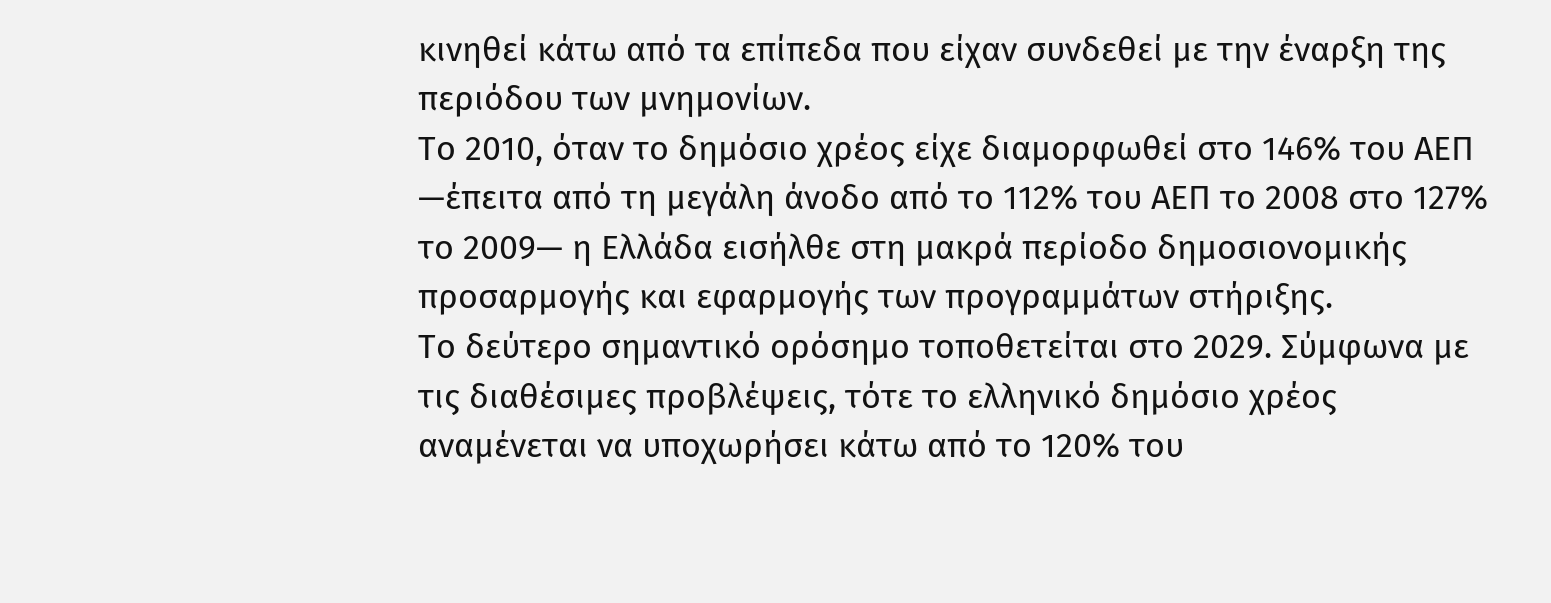κινηθεί κάτω από τα επίπεδα που είχαν συνδεθεί με την έναρξη της περιόδου των μνημονίων.
Το 2010, όταν το δημόσιο χρέος είχε διαμορφωθεί στο 146% του ΑΕΠ —έπειτα από τη μεγάλη άνοδο από το 112% του ΑΕΠ το 2008 στο 127% το 2009— η Ελλάδα εισήλθε στη μακρά περίοδο δημοσιονομικής προσαρμογής και εφαρμογής των προγραμμάτων στήριξης.
Το δεύτερο σημαντικό ορόσημο τοποθετείται στο 2029. Σύμφωνα με τις διαθέσιμες προβλέψεις, τότε το ελληνικό δημόσιο χρέος αναμένεται να υποχωρήσει κάτω από το 120% του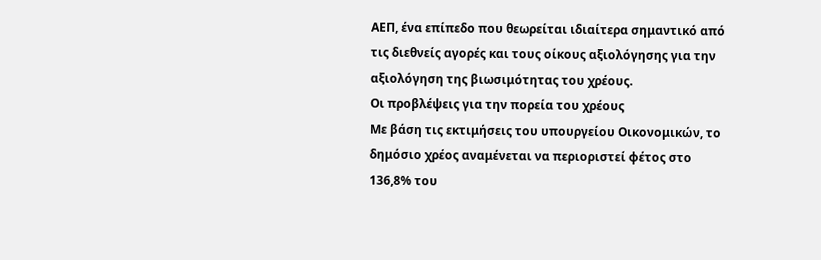ΑΕΠ, ένα επίπεδο που θεωρείται ιδιαίτερα σημαντικό από τις διεθνείς αγορές και τους οίκους αξιολόγησης για την αξιολόγηση της βιωσιμότητας του χρέους.
Οι προβλέψεις για την πορεία του χρέους
Με βάση τις εκτιμήσεις του υπουργείου Οικονομικών, το δημόσιο χρέος αναμένεται να περιοριστεί φέτος στο 136,8% του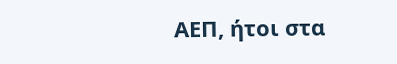ΑΕΠ, ήτοι στα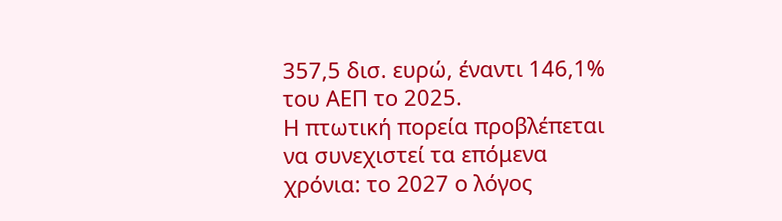357,5 δισ. ευρώ, έναντι 146,1% του ΑΕΠ το 2025.
Η πτωτική πορεία προβλέπεται να συνεχιστεί τα επόμενα χρόνια: το 2027 ο λόγος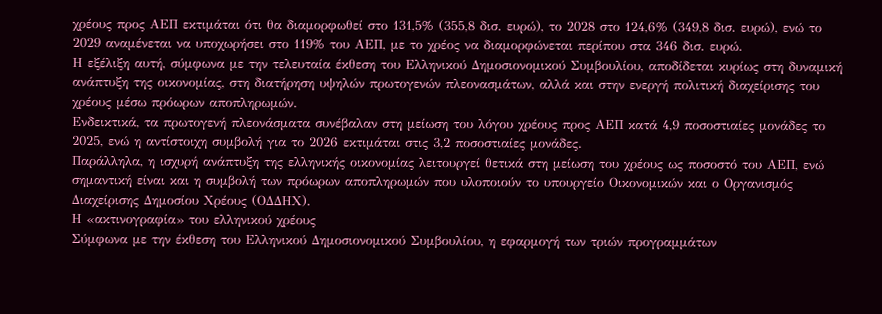χρέους προς ΑΕΠ εκτιμάται ότι θα διαμορφωθεί στο 131,5% (355,8 δισ. ευρώ), το 2028 στο 124,6% (349,8 δισ. ευρώ), ενώ το 2029 αναμένεται να υποχωρήσει στο 119% του ΑΕΠ, με το χρέος να διαμορφώνεται περίπου στα 346 δισ. ευρώ.
Η εξέλιξη αυτή, σύμφωνα με την τελευταία έκθεση του Ελληνικού Δημοσιονομικού Συμβουλίου, αποδίδεται κυρίως στη δυναμική ανάπτυξη της οικονομίας, στη διατήρηση υψηλών πρωτογενών πλεονασμάτων, αλλά και στην ενεργή πολιτική διαχείρισης του χρέους μέσω πρόωρων αποπληρωμών.
Ενδεικτικά, τα πρωτογενή πλεονάσματα συνέβαλαν στη μείωση του λόγου χρέους προς ΑΕΠ κατά 4,9 ποσοστιαίες μονάδες το 2025, ενώ η αντίστοιχη συμβολή για το 2026 εκτιμάται στις 3,2 ποσοστιαίες μονάδες.
Παράλληλα, η ισχυρή ανάπτυξη της ελληνικής οικονομίας λειτουργεί θετικά στη μείωση του χρέους ως ποσοστό του ΑΕΠ, ενώ σημαντική είναι και η συμβολή των πρόωρων αποπληρωμών που υλοποιούν το υπουργείο Οικονομικών και ο Οργανισμός Διαχείρισης Δημοσίου Χρέους (ΟΔΔΗΧ).
Η «ακτινογραφία» του ελληνικού χρέους
Σύμφωνα με την έκθεση του Ελληνικού Δημοσιονομικού Συμβουλίου, η εφαρμογή των τριών προγραμμάτων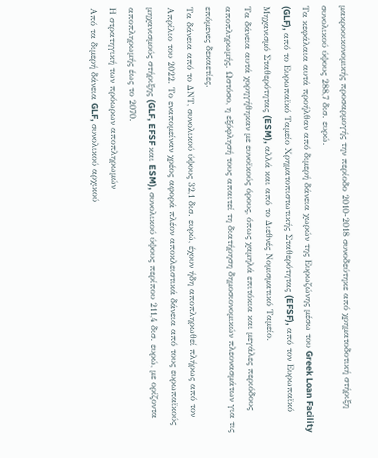μακροοικονομικής προσαρμογής την περίοδο 2010-2018 συνοδεύτηκε από χρηματοδοτική στήριξη συνολικού ύψους 288,7 δισ. ευρώ.
Τα κεφάλαια αυτά προήλθαν από διμερή δάνεια χωρών της Ευρωζώνης μέσω του Greek Loan Facility (GLF), από το Ευρωπαϊκό Ταμείο Χρηματοπιστωτικής Σταθερότητας (EFSF), από τον Ευρωπαϊκό Μηχανισμό Σταθερότητας (ESM), αλλά και από το Διεθνές Νομισματικό Ταμείο.
Τα δάνεια αυτά χορηγήθηκαν με ευνοϊκούς όρους, όπως χαμηλά επιτόκια και μεγάλες περιόδους αποπληρωμής. Ωστόσο, η εξόφλησή τους απαιτεί τη διατήρηση δημοσιονομικών πλεονασμάτων για τις επόμενες δεκαετίες.
Τα δάνεια από το ΔΝΤ, συνολικού ύψους 32,1 δισ. ευρώ, έχουν ήδη αποπληρωθεί πλήρως από τον Απρίλιο του 2022. Το εναπομείναν χρέος αφορά πλέον αποκλειστικά δάνεια από τους ευρωπαϊκούς μηχανισμούς στήριξης (GLF, EFSF και ESM), συνολικού ύψους περίπου 211,4 δισ. ευρώ, με ορίζοντα αποπληρωμής έως το 2070.
Η στρατηγική των πρόωρων αποπληρωμών
Από τα διμερή δάνεια GLF, συνολικού αρχικού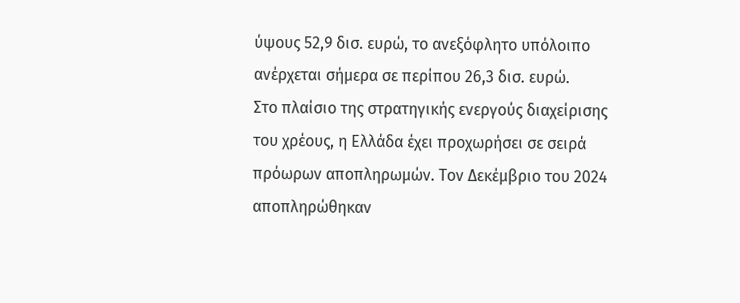ύψους 52,9 δισ. ευρώ, το ανεξόφλητο υπόλοιπο ανέρχεται σήμερα σε περίπου 26,3 δισ. ευρώ.
Στο πλαίσιο της στρατηγικής ενεργούς διαχείρισης του χρέους, η Ελλάδα έχει προχωρήσει σε σειρά πρόωρων αποπληρωμών. Τον Δεκέμβριο του 2024 αποπληρώθηκαν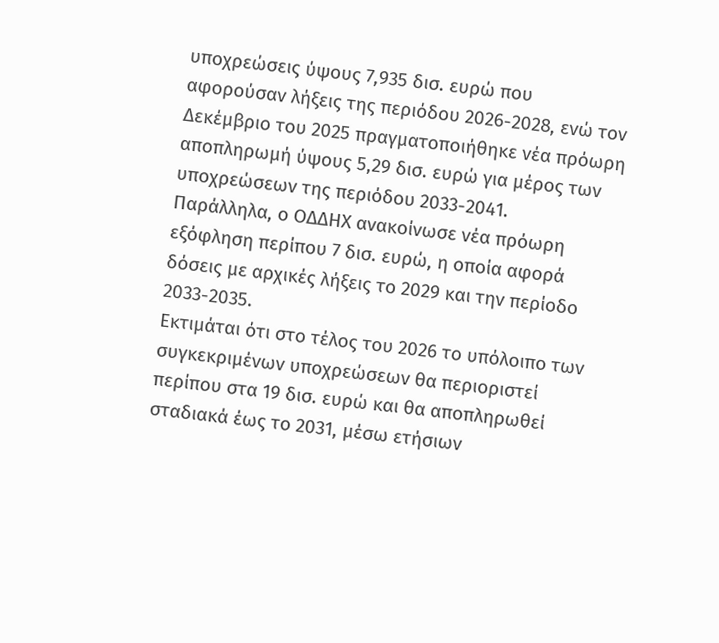υποχρεώσεις ύψους 7,935 δισ. ευρώ που αφορούσαν λήξεις της περιόδου 2026-2028, ενώ τον Δεκέμβριο του 2025 πραγματοποιήθηκε νέα πρόωρη αποπληρωμή ύψους 5,29 δισ. ευρώ για μέρος των υποχρεώσεων της περιόδου 2033-2041.
Παράλληλα, ο ΟΔΔΗΧ ανακοίνωσε νέα πρόωρη εξόφληση περίπου 7 δισ. ευρώ, η οποία αφορά δόσεις με αρχικές λήξεις το 2029 και την περίοδο 2033-2035.
Εκτιμάται ότι στο τέλος του 2026 το υπόλοιπο των συγκεκριμένων υποχρεώσεων θα περιοριστεί περίπου στα 19 δισ. ευρώ και θα αποπληρωθεί σταδιακά έως το 2031, μέσω ετήσιων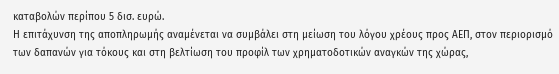καταβολών περίπου 5 δισ. ευρώ.
Η επιτάχυνση της αποπληρωμής αναμένεται να συμβάλει στη μείωση του λόγου χρέους προς ΑΕΠ, στον περιορισμό των δαπανών για τόκους και στη βελτίωση του προφίλ των χρηματοδοτικών αναγκών της χώρας,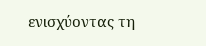ενισχύοντας τη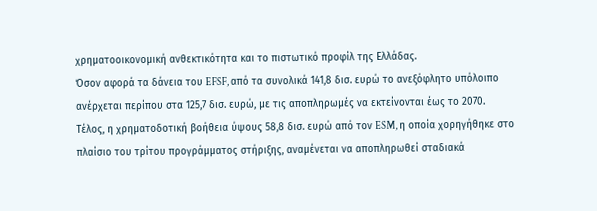χρηματοοικονομική ανθεκτικότητα και το πιστωτικό προφίλ της Ελλάδας.
Όσον αφορά τα δάνεια του EFSF, από τα συνολικά 141,8 δισ. ευρώ το ανεξόφλητο υπόλοιπο ανέρχεται περίπου στα 125,7 δισ. ευρώ, με τις αποπληρωμές να εκτείνονται έως το 2070.
Τέλος, η χρηματοδοτική βοήθεια ύψους 58,8 δισ. ευρώ από τον ESM, η οποία χορηγήθηκε στο πλαίσιο του τρίτου προγράμματος στήριξης, αναμένεται να αποπληρωθεί σταδιακά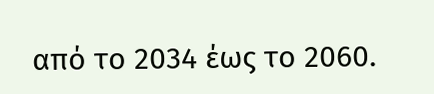από το 2034 έως το 2060.